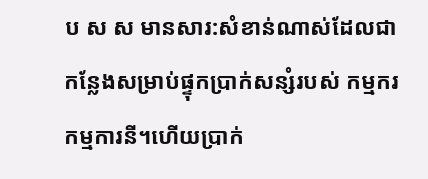ប ស ស មានសារ:សំខាន់ណាស់ដែលជាកន្លែងសម្រាប់ផ្ទុកប្រាក់សន្សំរបស់ កម្មករ កម្មការនី។ហើយប្រាក់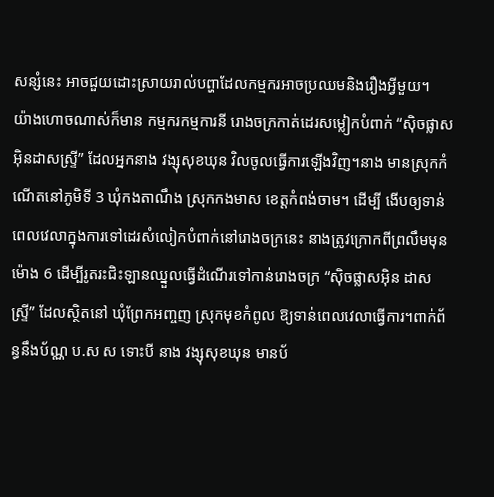សន្សំនេះ អាចជួយដោះស្រាយរាល់បព្ហាដែលកម្មករអាចប្រឈមនិងរឿងអ្វីមួយ។
យ៉ាងហោចណាស់ក៏មាន កម្មករកម្មការនី រោងចក្រកាត់ដេរសម្លៀកបំពាក់ “សុិចផ្លាស អុិនដាសស្ទ្រី” ដែលអ្នកនាង វង្សុសុខឃុន វិលចូលធ្វើការឡើងវិញ។នាង មានស្រុកកំណើតនៅភូមិទី 3 ឃុំកងតាណឹង ស្រុកកងមាស ខេត្តកំពង់ចាម។ ដើម្បី ងើបឲ្យទាន់ពេលវេលាក្នុងការទៅដេរសំលៀកបំពាក់នៅរោងចក្រនេះ នាងត្រូវក្រោកពីព្រលឹមមុនម៉ោង 6 ដើម្បីរូតរះជិះឡានឈ្នួលធ្វើដំណើរទៅកាន់រោងចក្រ “សុិចផ្លាសអុិន ដាសស្ទ្រី” ដែលស្ថិតនៅ ឃុំព្រែកអញ្ចញ ស្រុកមុខកំពូល ឱ្យទាន់ពេលវេលាធ្វើការ។ពាក់ព័ន្ធនឹងប័ណ្ណ ប.ស ស ទោះបី នាង វង្សុសុខឃុន មានប័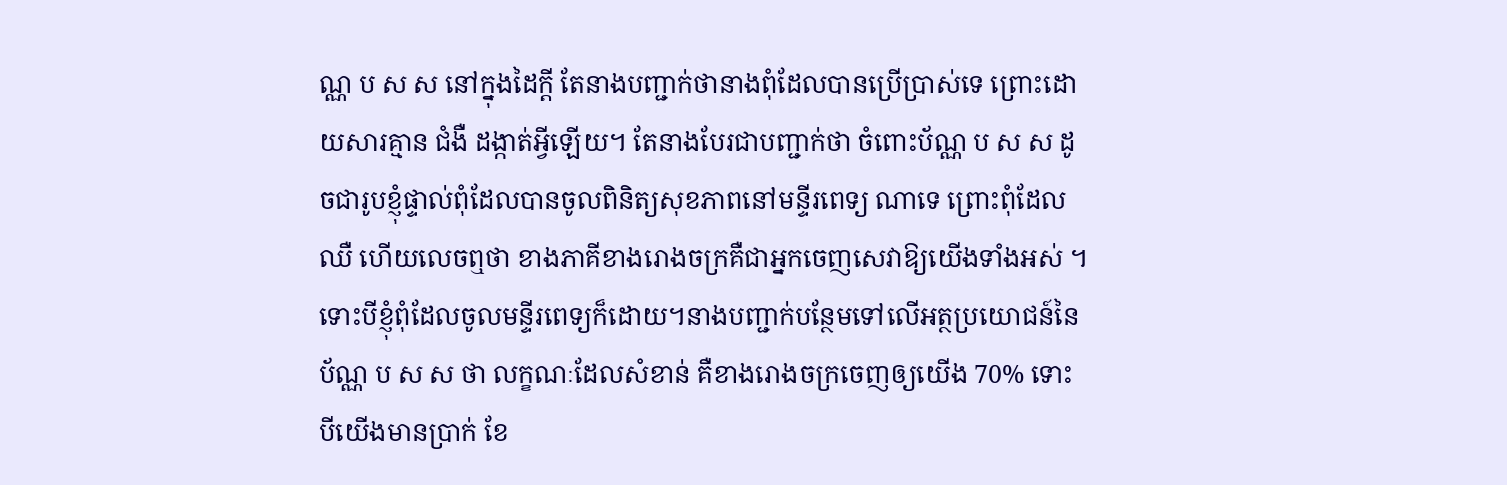ណ្ណ ប ស ស នៅក្នុងដៃក្តី តែនាងបញ្ជាក់ថានាងពុំដែលបានប្រើប្រាស់ទេ ព្រោះដោយសារគ្មាន ជំងឺ ដង្កាត់អ្វីឡើយ។ តែនាងបែរជាបញ្ជាក់ថា ចំពោះប័ណ្ណ ប ស ស ដូចជារូបខ្ញុំផ្ទាល់ពុំដែលបានចូលពិនិត្យសុខភាពនៅមន្ទីរពេទ្យ ណាទេ ព្រោះពុំដែលឈឺ ហើយលេចឮថា ខាងភាគីខាងរោងចក្រគឺជាអ្នកចេញសេវាឱ្យយើងទាំងអស់ ។ទោះបីខ្ញុំពុំដែលចូលមន្ទីរពេទ្យក៏ដោយ។នាងបញ្ជាក់បន្ថែមទៅលើអត្ថប្រយោជន៍នៃប័ណ្ណ ប ស ស ថា លក្ខណៈដែលសំខាន់ គឺខាងរោងចក្រចេញឲ្យយើង 70% ទោះបីយើងមានប្រាក់ ខែ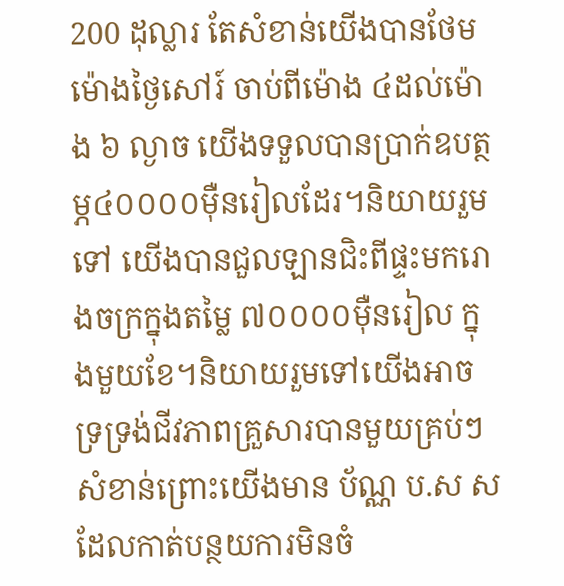200 ដុល្លារ តែសំខាន់យើងបានថែមម៉ោងថ្ងៃសៅរ៍ ចាប់ពីម៉ោង ៤ដល់ម៉ោង ៦ ល្ងាច យើងទទួលបានប្រាក់ឧបត្ថម្ភ៤០០០០ម៉ឺនរៀលដែរ។និយាយរួមទៅ យើងបានជួលឡានជិះពីផ្ទះមករោងចក្រក្នុងតម្លៃ ៧០០០០ម៉ឺនរៀល ក្នុងមួយខែ។និយាយរួមទៅយើងអាចទ្រទ្រង់ជីវភាពគ្រួសារបានមួយគ្រប់ៗសំខាន់ព្រោះយើងមាន ប័ណ្ណ ប.ស សដែលកាត់បន្ថយការមិនចំ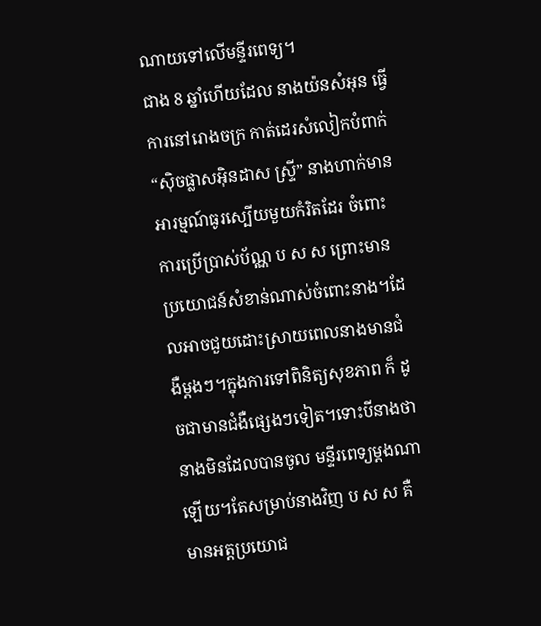ណាយទៅលើមន្ទីរពេទ្យ។
ជាង 8 ឆ្នាំហើយដែល នាងយ៉នសំអុន ធ្វើការនៅរោងចក្រ កាត់ដេរសំលៀកបំពាក់ “សុិចផ្លាសអុិនដាស ស្ទ្រី” នាងហាក់មានអារម្មណ៍ធូរស្បើយមួយកំរិតដែរ ចំពោះការប្រើប្រាស់ប័ណ្ណ ប ស ស ព្រោះមានប្រយោជន៍សំខាន់ណាស់ចំពោះនាង។ដែលអាចជួយដោះស្រាយពេលនាងមានជំងឺម្ដងៗ។ក្នុងការទៅពិនិត្យសុខភាព ក៏ ដូចជាមានជំងឺផ្សេងៗទៀត។ទោះបីនាងថានាងមិនដែលបានចូល មន្ទីរពេទ្យម្ដងណាឡើយ។តែសម្រាប់នាងវិញ ប ស ស គឺមានអត្តប្រយោជ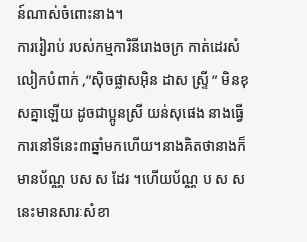ន៍ណាស់ចំពោះនាង។
ការរៀរាប់ របស់កម្មការិនីរោងចក្រ កាត់ដេរសំលៀកបំពាក់ ,”សុិចផ្លាសអុិន ដាស ស្ទ្រី ” មិនខុសគ្នាឡើយ ដូចជាប្អូនស្រី យន់សុផេង នាងធ្វើការនៅទីនេះ៣ឆ្នាំមកហើយ។នាងគិតថានាងក៏មានប័ណ្ណ បស ស ដែរ ។ហើយប័ណ្ណ ប ស ស នេះមានសារៈសំខា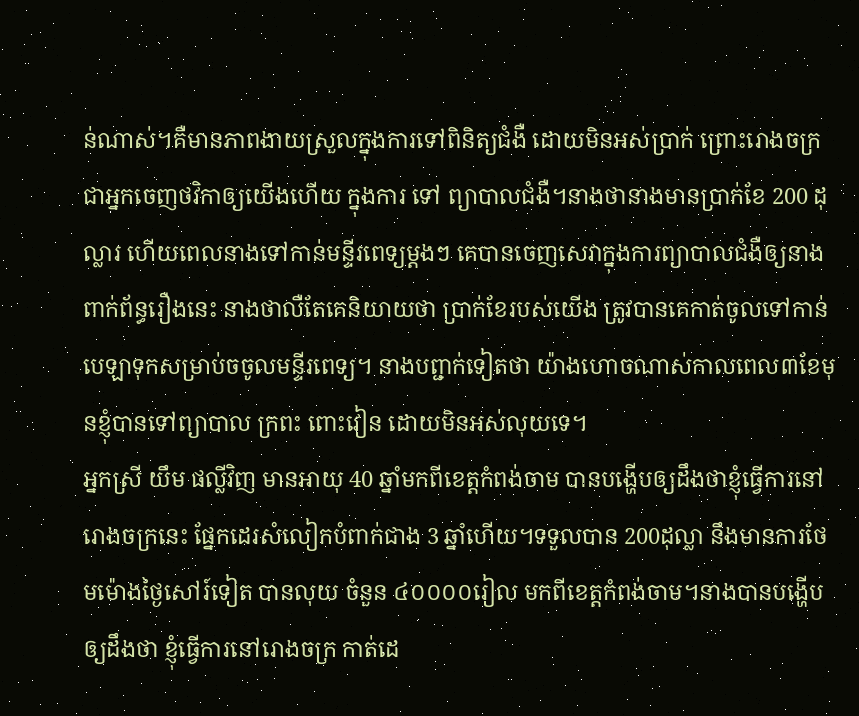ន់ណាស់។គឺមានភាពងាយស្រួលក្នុងការទៅពិនិត្យជំងឺ ដោយមិនអស់ប្រាក់ ព្រោះរោងចក្រជាអ្នកចេញថវិកាឲ្យយើងហើយ ក្នុងការ ទៅ ព្យាបាលជំងឺ។នាងថានាងមានប្រាក់ខែ 200 ដុល្លារ ហើយពេលនាងទៅកាន់មន្ទីរពេទ្យម្តងៗ គេបានចេញសេវាក្នុងការព្យាបាលជំងឺឲ្យនាង ពាក់ព័ន្ធរឿងនេះ នាងថាលឺតែគេនិយាយថា ប្រាក់ខែរបស់យើង ត្រូវបានគេកាត់ចូលទៅកាន់បេឡាទុកសម្រាប់ចចូលមន្ទីរពេទ្យ។ នាងបព្ជាក់ទៀតថា យ៉ាងហោចណាស់កាលពេល៣ខែមុនខ្ញុំបានទៅព្យាបាល ក្រពះ ពោះវៀន ដោយមិនអស់លុយទេ។
អ្នកស្រី យឹម ផល្លីវិញ មានអាយុ 40 ឆ្នាំមកពីខេត្តកំពង់ចាម បានបង្ហើបឲ្យដឹងថាខ្ញុំធ្វើការនៅរោងចក្រនេះ ផ្នែកដេរសំលៀកបំពាក់ជាង 3 ឆ្នាំហើយ។ទទួលបាន 200ដុល្លា នឹងមានការថែមម៉ោងថ្ងៃសៅរ៍ទៀត បានលុយ ចំនួន ៤០០០០រៀល មកពីខេត្តកំពង់ចាម។នាងបានបង្ហើបឲ្យដឹងថា ខ្ញុំធ្វើការនៅរោងចក្រ កាត់ដេ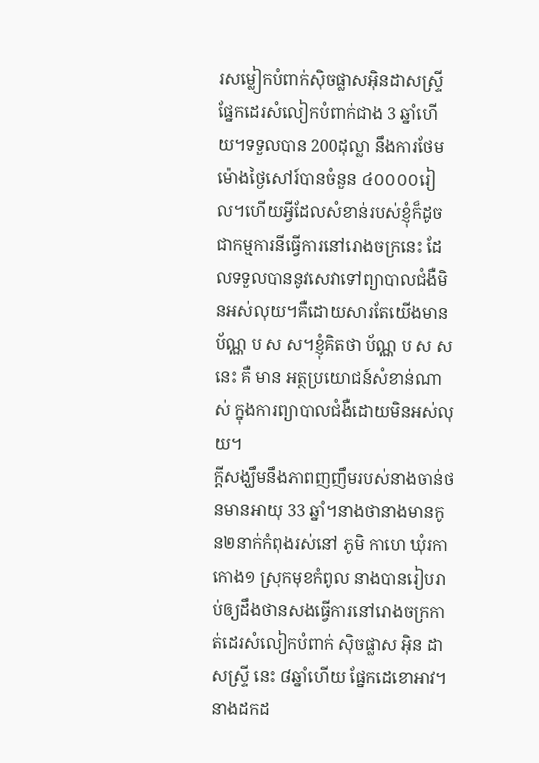រសម្លៀកបំពាក់សុិចផ្លាសអុិនដាសស្ទ្រី ផ្នែកដេរសំលៀកបំពាក់ជាង 3 ឆ្នាំហើយ។ទទួលបាន 200ដុល្លា នឹងការថែមម៉ោងថ្ងៃសៅរ៍បានចំនួន ៤០០០០រៀល។ហើយអ្វីដែលសំខាន់របស់ខ្ញុំក៏ដូចជាកម្មការនីធ្វើការនៅរោងចក្រនេះ ដែលទទួលបាននូវសេវាទៅព្យាបាលជំងឺមិនអស់លុយ។គឺដោយសារតែយើងមានប័ណ្ណ ប ស ស។ខ្ញុំគិតថា ប័ណ្ណ ប ស ស នេះ គឺ មាន អត្ថប្រយោជន៍សំខាន់ណាស់ ក្នុងការព្យាបាលជំងឺដោយមិនអស់លុយ។
ក្តីសង្ឃឹមនឹងភាពញញឹមរបស់នាងចាន់ថនមានអាយុ 33 ឆ្នាំ។នាងថានាងមានកូន២នាក់កំពុងរស់នៅ ភូមិ កាហេ ឃុំរកាកោង១ ស្រុកមុខកំពូល នាងបានរៀបរាប់ឲ្យដឹងថានសងធ្វើការនៅរោងចក្រកាត់ដេរសំលៀកបំពាក់ សុិចផ្លាស អុិន ដាសស្ទ្រី នេះ ៨ឆ្នាំហើយ ផ្នែកដេខោអាវ។ នាងដកដ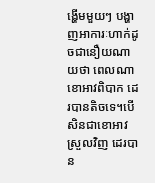ង្ហើមមួយៗ បង្ហាញអាការៈហាក់ដូចជានឿយណាយថា ពេលណាខោអាវពិបាក ដេរបានតិចទេ។បើសិនជាខោអាវស្រួលវិញ ដេរបាន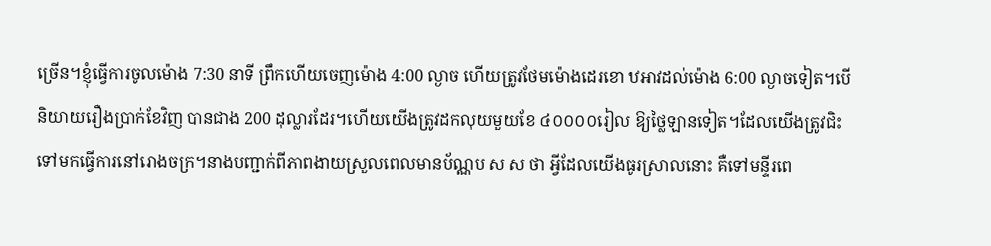ច្រើន។ខ្ញុំធ្វើការចូលម៉ោង 7:30 នាទី ព្រឹកហើយចេញម៉ោង 4:00 ល្ងាច ហើយត្រូវថែមម៉ោងដេរខោ ឋអាវដល់ម៉ោង 6:00 ល្ងាចទៀត។បើនិយាយរឿងប្រាក់ខែវិញ បានជាង 200 ដុល្លារដែរ។ហើយយើងត្រូវដកលុយមួយខែ ៤០០០០រៀល ឱ្យថ្លៃឡានទៀត។ដែលយើងត្រូវជិះទៅមកធ្វើការនៅរោងចក្រ។នាងបញ្ជាក់ពីភាពងាយស្រួលពេលមានប័ណ្ណប ស ស ថា អ្វីដែលយើងធូរស្រាលនោះ គឺទៅមន្ទីរពេ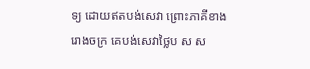ទ្យ ដោយឥតបង់សេវា ព្រោះភាគីខាងរោងចក្រ គេបង់សេវាថ្លៃប ស ស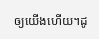ឲ្យយើងហើយ។ដូ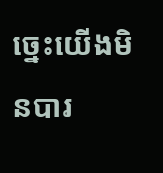ច្នេះយើងមិនបារ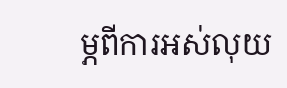ម្ភពីការអស់លុយ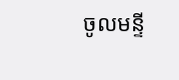ចូលមន្ទី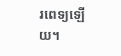រពេទ្យឡើយ។